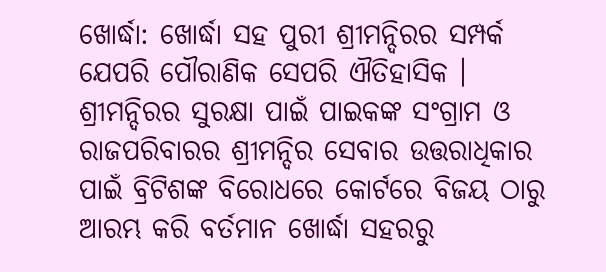ଖୋର୍ଦ୍ଧା: ଖୋର୍ଦ୍ଧା ସହ ପୁରୀ ଶ୍ରୀମନ୍ଦିରର ସମ୍ପର୍କ ଯେପରି ପୌରାଣିକ ସେପରି ଐତିହାସିକ । ଶ୍ରୀମନ୍ଦିରର ସୁରକ୍ଷା ପାଇଁ ପାଇକଙ୍କ ସଂଗ୍ରାମ ଓ ରାଜପରିବାରର ଶ୍ରୀମନ୍ଦିର ସେବାର ଉତ୍ତରାଧିକାର ପାଇଁ ବ୍ରିଟିଶଙ୍କ ବିରୋଧରେ କୋର୍ଟରେ ବିଜୟ ଠାରୁ ଆରମ୍ଭ କରି ବର୍ତମାନ ଖୋର୍ଦ୍ଧା ସହରରୁ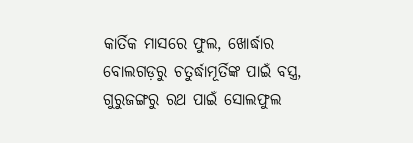କାର୍ତିକ ମାସରେ ଫୁଲ, ଖୋର୍ଦ୍ଧାର ବୋଲଗଡ଼ରୁ ଚତୁର୍ଦ୍ଧାମୂର୍ତିଙ୍କ ପାଇଁ ବସ୍ତ୍ର, ଗୁରୁଜଙ୍ଗରୁ ରଥ ପାଇଁ ସୋଲଫୁଲ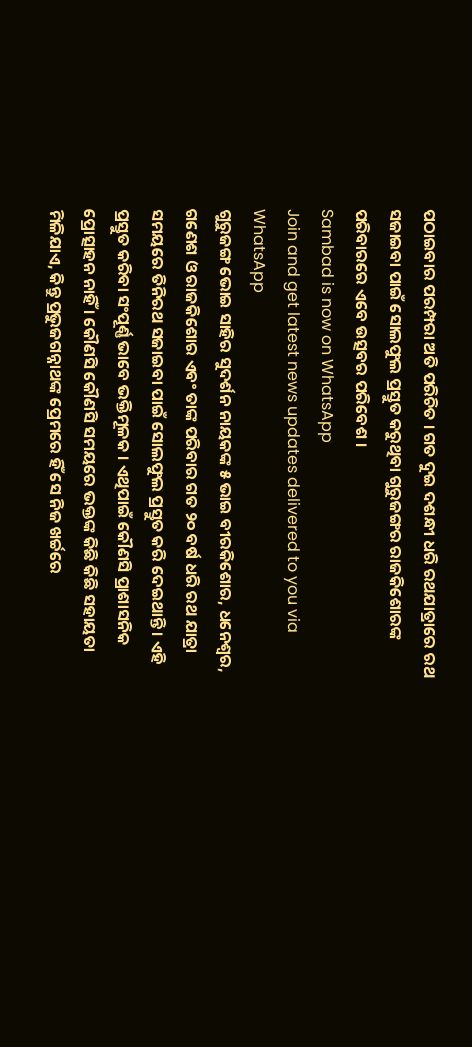ପଠାଇବାର ପରମ୍ପରା ଅତି ପରିଚିତ । ଗତ ଦୁଇ ଦଶନ୍ଧୀ ଧରି ରଥଯାତ୍ରାରେ ରଥ ସଜାଇବା ପାଇଁ ସୋଲଫୁଲ ପ୍ରସ୍ତୁତ କରୁଥିବା ଗୁରୁଜଙ୍ଗର ରାଜକିଶୋରଙ୍କ ପରିବାରରେ ଏବେ ଉତ୍ସବର ପରିବେଶ ।
Sambad is now on WhatsApp
Join and get latest news updates delivered to you via WhatsApp
ଗୁରୁଜଙ୍ଗ ଭୋଇ ସାହିର ସୁଦର୍ଶନ ନାୟକଙ୍କ ୫ ଭାଇ ବୀରକିଶୋର, ଧନେଶ୍ୱର, ଗଣେଶ ଓ ରାଜକିଶୋର ଏବଂ ତାଙ୍କ ପରିବାର ଗତ ୨୦ ବର୍ଷ ଧରି ରଥ ଯାତ୍ରା ସମୟରେ ତିନିରଥ ସଜାଇବା ପାଇଁ ସୋଲଫୁଲ ପ୍ରସ୍ତୁତ କରି ଦେଇଥାନ୍ତି । ଏହି ପ୍ରସ୍ତୁତ କରିବା ସଂପୂର୍ଣ୍ଣ ଭାବେ ଭକ୍ତିମୂଳକ । ଏଥିପାଇଁ କୌଣସି ପ୍ରାଶାସନିକ ପ୍ରୋତ୍ସାହନ ନାହିଁ । କୌଣସି କୌଣସି ସମୟରେ ଭକ୍ତଙ୍କ କିଛି କିଛି ସହାୟତା ମିଳିଯାଏ, କିନ୍ତୁ ପ୍ରଭୁଜଗନ୍ନାଥଙ୍କ ପ୍ରେମରେ ହିଁ ସେ ନିଜ ଖର୍ଚ୍ଚରେ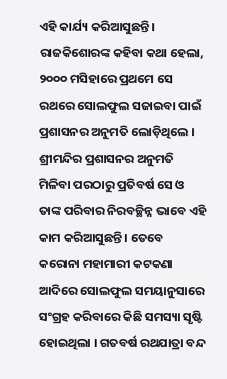ଏହି କାର୍ଯ୍ୟ କରିଆସୁଛନ୍ତି ।
ରାଜକିଶୋରଙ୍କ କହିବା କଥା ହେଲା, ୨୦୦୦ ମସିହାରେ ପ୍ରଥମେ ସେ ରଥରେ ସୋଲଫୁଲ ସଜାଇବା ପାଇଁ ପ୍ରଶାସନର ଅନୁମତି ଲୋଡ଼ିଥିଲେ । ଶ୍ରୀମନ୍ଦିର ପ୍ରଶାସନର ଅନୁମତି ମିଳିବା ପରଠାରୁ ପ୍ରତିବର୍ଷ ସେ ଓ ତାଙ୍କ ପରିବାର ନିରବଚ୍ଛିନ୍ନ ଭାବେ ଏହି କାମ କରିଆସୁଛନ୍ତି । ତେବେ କରୋନା ମହାମାରୀ କଟକଣା ଆଦିରେ ସୋଲଫୁଲ ସମୟାନୁସାରେ ସଂଗ୍ରହ କରିବାରେ କିଛି ସମସ୍ୟା ସୃଷ୍ଟି ହୋଇଥିଲା । ଗତବର୍ଷ ରଥଯାତ୍ରା ବନ୍ଦ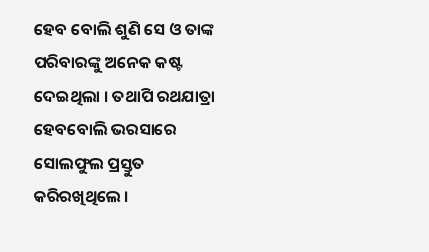ହେବ ବୋଲି ଶୁଣି ସେ ଓ ତାଙ୍କ ପରିବାରଙ୍କୁ ଅନେକ କଷ୍ଟ ଦେଇଥିଲା । ତଥାପି ରଥଯାତ୍ରା ହେବବୋଲି ଭରସାରେ ସୋଲଫୁଲ ପ୍ରସ୍ତୁତ କରିରଖିଥିଲେ ।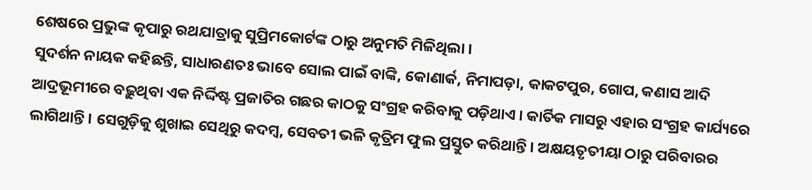ଶେଷରେ ପ୍ରଭୁଙ୍କ କୃପାରୁ ରଥଯାତ୍ରାକୁ ସୁପ୍ରିମକୋର୍ଟଙ୍କ ଠାରୁ ଅନୁମତି ମିଳିଥିଲା ।
ସୁଦର୍ଶନ ନାୟକ କହିଛନ୍ତି, ସାଧାରଣତଃ ଭାବେ ସୋଲ ପାଇଁ ବାଙ୍କି, କୋଣାର୍କ, ନିମାପଡ଼ା, କାକଟପୁର, ଗୋପ, କଣାସ ଆଦି ଆଦ୍ରଭୂମୀରେ ବଢ଼ୁଥିବା ଏକ ନିର୍ଦ୍ଦିଷ୍ଟ ପ୍ରଜାତିର ଗଛର କାଠକୁ ସଂଗ୍ରହ କରିବାକୁ ପଡ଼ିଥାଏ । କାର୍ତିକ ମାସରୁ ଏହାର ସଂଗ୍ରହ କାର୍ଯ୍ୟରେ ଲାଗିଥାନ୍ତି । ସେଗୁଡ଼ିକୁ ଶୁଖାଇ ସେଥିରୁ କଦମ୍ବ, ସେବତୀ ଭଳି କୃତ୍ରିମ ଫୁଲ ପ୍ରସ୍ତୁତ କରିଥାନ୍ତି । ଅକ୍ଷୟତୃତୀୟା ଠାରୁ ପରିବାରର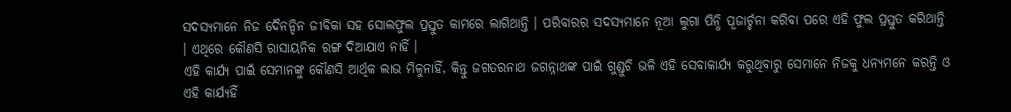ସଦସ୍ୟମାନେ ନିଜ ଦୈନନ୍ଦିନ ଜୀବିକା ସହ ସୋଲଫୁଲ ପ୍ରସ୍ତୁତ କାମରେ ଲାଗିଥାନ୍ତି । ପରିବାରର ସଦସ୍ୟମାନେ ନୂଆ ଲୁଗା ପିନ୍ଧି ପୂଜାର୍ଚ୍ଚନା କରିବା ପରେ ଏହି ଫୁଲ ପ୍ରସ୍ତୁତ କରିଥାନ୍ତି । ଏଥିରେ କୌଣସି ରାସାୟନିକ ରଙ୍ଗ ଦିଆଯାଏ ନାହିଁ ।
ଏହି କାର୍ଯ୍ୟ ପାଇଁ ସେମାନଙ୍କୁ କୌଣସି ଆର୍ଥିକ ଲାଭ ମିଳୁନାହିଁ, କିନ୍ତୁ ଜଗତରନାଥ ଜଗନ୍ନାଥଙ୍କ ପାଇଁ ଗୁଣ୍ଡୁଚି ଭଳି ଏହି ସେବାକାର୍ଯ୍ୟ କରୁଥିବାରୁ ସେମାନେ ନିଜକୁ ଧନ୍ୟମନେ କରନ୍ତି ଓ ଏହି କାର୍ଯ୍ୟହିଁ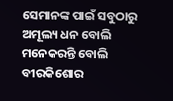ସେମାନଙ୍କ ପାଇଁ ସବୁଠାରୁ ଅମୂଲ୍ୟ ଧନ ବୋଲି ମନେକରନ୍ତି ବୋଲି ବୀରକିଶୋର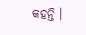କହନ୍ତି ।